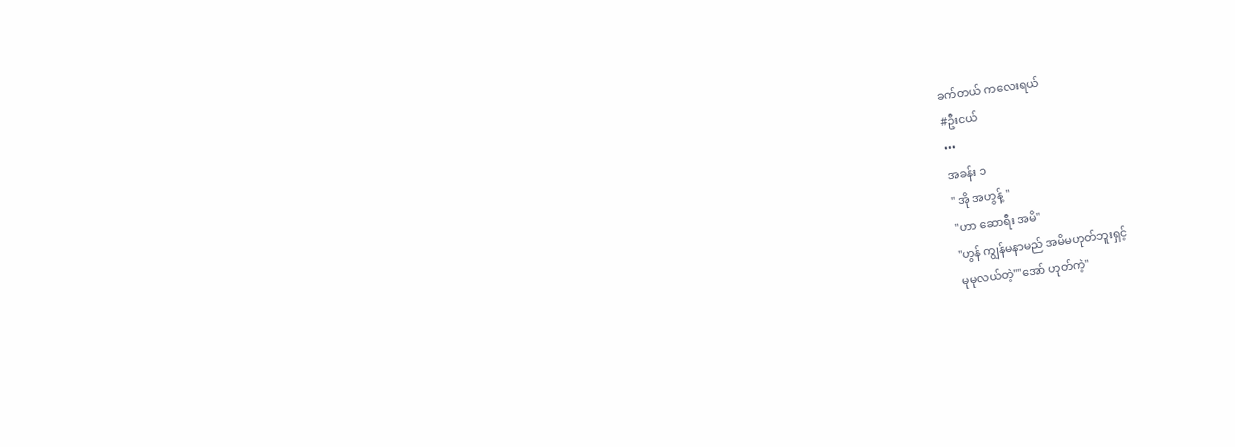ခက်တယ် ကလေးရယ်
#ဦးငယ်
•••
အခန်း ၁
" အို အဟွန့် "
"ဟာ ဆောရီး အမိ"
"ဟွန် ကျွန်မနာမည် အမိမဟုတ်ဘူးရှင့်
မုမုလယ်တဲ့""အော် ဟုတ်ကဲ့"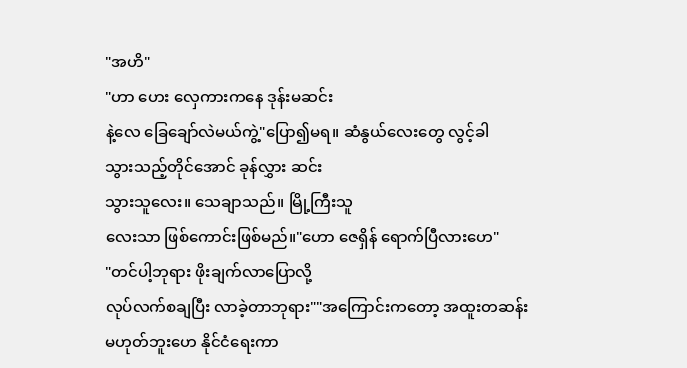"အဟိ"
"ဟာ ဟေး လှေကားကနေ ဒုန်းမဆင်း
နဲ့လေ ခြေချော်လဲမယ်ကွဲ့"ပြော၍မရ။ ဆံနွယ်လေးတွေ လွင့်ခါ
သွားသည့်တိုင်အောင် ခုန်လွှား ဆင်း
သွားသူလေး။ သေချာသည်။ မြို့ကြီးသူ
လေးသာ ဖြစ်ကောင်းဖြစ်မည်။"ဟော ဇေရှိန် ရောက်ပြီလားဟေ"
"တင်ပါ့ဘုရား ဖိုးချက်လာပြောလို့
လုပ်လက်စချပြီး လာခဲ့တာဘုရား""အကြောင်းကတော့ အထူးတဆန်း
မဟုတ်ဘူးဟေ နိုင်ငံရေးကာ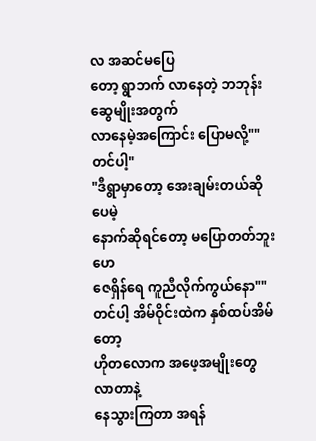လ အဆင်မပြေ
တော့ ရွာဘက် လာနေတဲ့ ဘဘုန်းဆွေမျိုးအတွက်
လာနေမဲ့အကြောင်း ပြောမလို့""တင်ပါ့"
"ဒီရွာမှာတော့ အေးချမ်းတယ်ဆိုပေမဲ့
နောက်ဆိုရင်တော့ မပြောတတ်ဘူးဟေ
ဇေရှိန်ရေ ကူညီလိုက်ကွယ်နော""တင်ပါ့ အိမ်ဝိုင်းထဲက နှစ်ထပ်အိမ်တော့
ဟိုတလောက အဖေ့အမျိုးတွေလာတာနဲ့
နေသွားကြတာ အရန်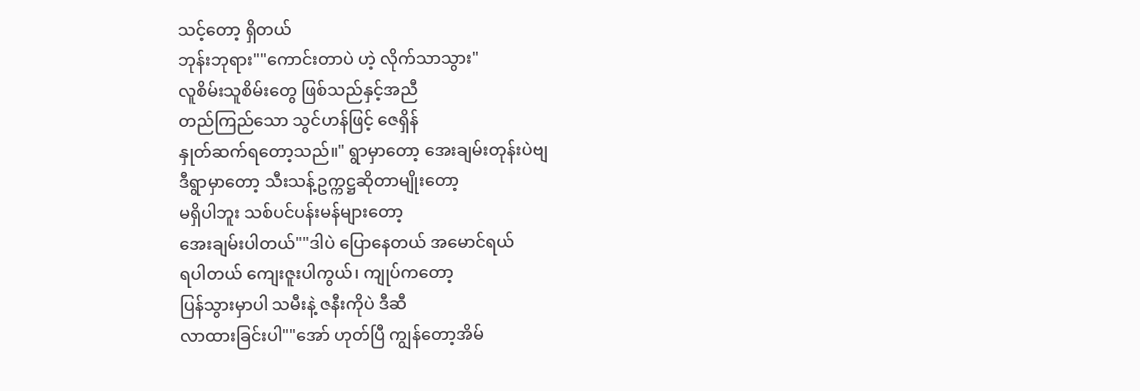သင့်တော့ ရှိတယ်
ဘုန်းဘုရား""ကောင်းတာပဲ ဟဲ့ လိုက်သာသွား"
လူစိမ်းသူစိမ်းတွေ ဖြစ်သည်နှင့်အညီ
တည်ကြည်သော သွင်ဟန်ဖြင့် ဇေရှိန်
နှုတ်ဆက်ရတော့သည်။" ရွာမှာတော့ အေးချမ်းတုန်းပဲဗျ
ဒီရွာမှာတော့ သီးသန့်ဥက္ကဋ္ဌဆိုတာမျိုးတော့
မရှိပါဘူး သစ်ပင်ပန်းမန်များတော့
အေးချမ်းပါတယ်""ဒါပဲ ပြောနေတယ် အမောင်ရယ်
ရပါတယ် ကျေးဇူးပါကွယ်၊ ကျုပ်ကတော့
ပြန်သွားမှာပါ သမီးနဲ့ ဇနီးကိုပဲ ဒီဆီ
လာထားခြင်းပါ""အော် ဟုတ်ပြီ ကျွန်တော့အိမ်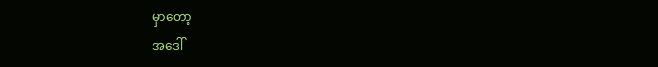မှာတော့
အဒေါ်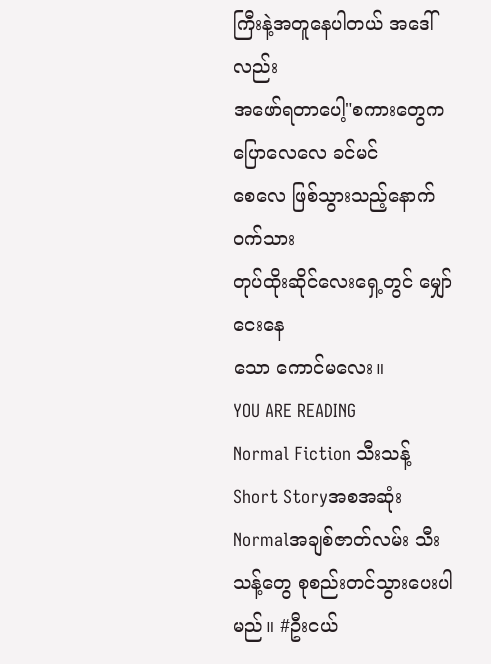ကြီးနဲ့အတူနေပါတယ် အဒေါ်လည်း
အဖော်ရတာပေါ့"စကားတွေက ပြောလေလေ ခင်မင်
စေလေ ဖြစ်သွားသည့်နောက် ဝက်သား
တုပ်ထိုးဆိုင်လေးရှေ့တွင် မျှော်ငေးနေ
သော ကောင်မလေး။
YOU ARE READING
Normal Fiction သီးသန့်
Short Storyအစအဆုံး Normalအချစ်ဇာတ်လမ်း သီးသန့်တွေ စုစည်းတင်သွားပေးပါမည်။ #ဦးငယ်